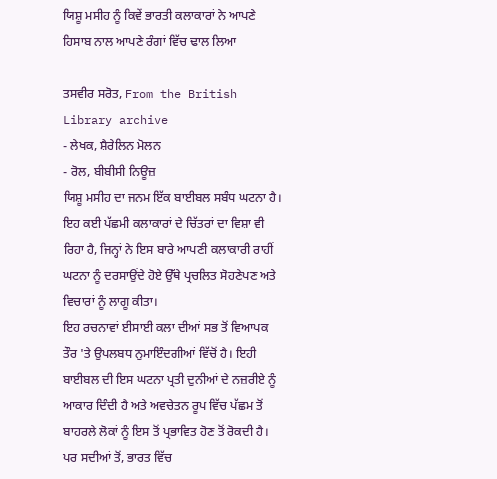ਯਿਸ਼ੂ ਮਸੀਹ ਨੂੰ ਕਿਵੇਂ ਭਾਰਤੀ ਕਲਾਕਾਰਾਂ ਨੇ ਆਪਣੇ ਹਿਸਾਬ ਨਾਲ ਆਪਣੇ ਰੰਗਾਂ ਵਿੱਚ ਢਾਲ ਲਿਆ

ਤਸਵੀਰ ਸਰੋਤ, From the British Library archive
- ਲੇਖਕ, ਸ਼ੈਰੇਲਿਨ ਮੋਲਨ
- ਰੋਲ, ਬੀਬੀਸੀ ਨਿਊਜ਼
ਯਿਸ਼ੂ ਮਸੀਹ ਦਾ ਜਨਮ ਇੱਕ ਬਾਈਬਲ ਸਬੰਧ ਘਟਨਾ ਹੈ। ਇਹ ਕਈ ਪੱਛਮੀ ਕਲਾਕਾਰਾਂ ਦੇ ਚਿੱਤਰਾਂ ਦਾ ਵਿਸ਼ਾ ਵੀ ਰਿਹਾ ਹੈ, ਜਿਨ੍ਹਾਂ ਨੇ ਇਸ ਬਾਰੇ ਆਪਣੀ ਕਲਾਕਾਰੀ ਰਾਹੀਂ ਘਟਨਾ ਨੂੰ ਦਰਸਾਉਂਦੇ ਹੋਏ ਉੱਥੇ ਪ੍ਰਚਲਿਤ ਸੋਹਣੇਪਣ ਅਤੇ ਵਿਚਾਰਾਂ ਨੂੰ ਲਾਗੂ ਕੀਤਾ।
ਇਹ ਰਚਨਾਵਾਂ ਈਸਾਈ ਕਲਾ ਦੀਆਂ ਸਭ ਤੋਂ ਵਿਆਪਕ ਤੌਰ 'ਤੇ ਉਪਲਬਧ ਨੁਮਾਇੰਦਗੀਆਂ ਵਿੱਚੋਂ ਹੈ। ਇਹੀ ਬਾਈਬਲ ਦੀ ਇਸ ਘਟਨਾ ਪ੍ਰਤੀ ਦੁਨੀਆਂ ਦੇ ਨਜ਼ਰੀਏ ਨੂੰ ਆਕਾਰ ਦਿੰਦੀ ਹੈ ਅਤੇ ਅਵਚੇਤਨ ਰੂਪ ਵਿੱਚ ਪੱਛਮ ਤੋਂ ਬਾਹਰਲੇ ਲੋਕਾਂ ਨੂੰ ਇਸ ਤੋਂ ਪ੍ਰਭਾਵਿਤ ਹੋਣ ਤੋਂ ਰੋਕਦੀ ਹੈ।
ਪਰ ਸਦੀਆਂ ਤੋਂ, ਭਾਰਤ ਵਿੱਚ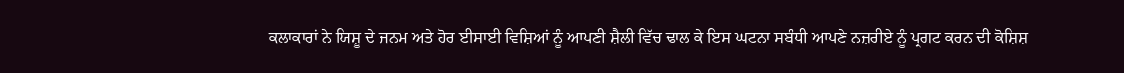ਕਲਾਕਾਰਾਂ ਨੇ ਯਿਸ਼ੂ ਦੇ ਜਨਮ ਅਤੇ ਹੋਰ ਈਸਾਈ ਵਿਸ਼ਿਆਂ ਨੂੰ ਆਪਣੀ ਸ਼ੈਲੀ ਵਿੱਚ ਢਾਲ ਕੇ ਇਸ ਘਟਨਾ ਸਬੰਧੀ ਆਪਣੇ ਨਜ਼ਰੀਏ ਨੂੰ ਪ੍ਰਗਟ ਕਰਨ ਦੀ ਕੋਸ਼ਿਸ਼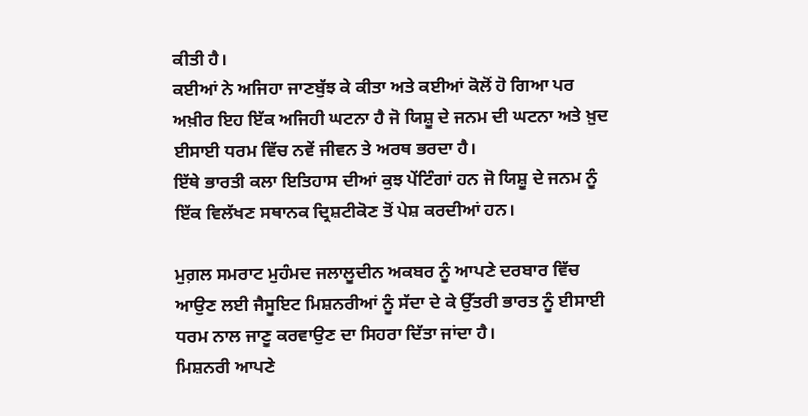ਕੀਤੀ ਹੈ।
ਕਈਆਂ ਨੇ ਅਜਿਹਾ ਜਾਣਬੁੱਝ ਕੇ ਕੀਤਾ ਅਤੇ ਕਈਆਂ ਕੋਲੋਂ ਹੋ ਗਿਆ ਪਰ ਅਖ਼ੀਰ ਇਹ ਇੱਕ ਅਜਿਹੀ ਘਟਨਾ ਹੈ ਜੋ ਯਿਸ਼ੂ ਦੇ ਜਨਮ ਦੀ ਘਟਨਾ ਅਤੇ ਖ਼ੁਦ ਈਸਾਈ ਧਰਮ ਵਿੱਚ ਨਵੇਂ ਜੀਵਨ ਤੇ ਅਰਥ ਭਰਦਾ ਹੈ।
ਇੱਥੇ ਭਾਰਤੀ ਕਲਾ ਇਤਿਹਾਸ ਦੀਆਂ ਕੁਝ ਪੇਂਟਿੰਗਾਂ ਹਨ ਜੋ ਯਿਸ਼ੂ ਦੇ ਜਨਮ ਨੂੰ ਇੱਕ ਵਿਲੱਖਣ ਸਥਾਨਕ ਦ੍ਰਿਸ਼ਟੀਕੋਣ ਤੋਂ ਪੇਸ਼ ਕਰਦੀਆਂ ਹਨ।

ਮੁਗ਼ਲ ਸਮਰਾਟ ਮੁਹੰਮਦ ਜਲਾਲੂਦੀਨ ਅਕਬਰ ਨੂੰ ਆਪਣੇ ਦਰਬਾਰ ਵਿੱਚ ਆਉਣ ਲਈ ਜੈਸੂਇਟ ਮਿਸ਼ਨਰੀਆਂ ਨੂੰ ਸੱਦਾ ਦੇ ਕੇ ਉੱਤਰੀ ਭਾਰਤ ਨੂੰ ਈਸਾਈ ਧਰਮ ਨਾਲ ਜਾਣੂ ਕਰਵਾਉਣ ਦਾ ਸਿਹਰਾ ਦਿੱਤਾ ਜਾਂਦਾ ਹੈ।
ਮਿਸ਼ਨਰੀ ਆਪਣੇ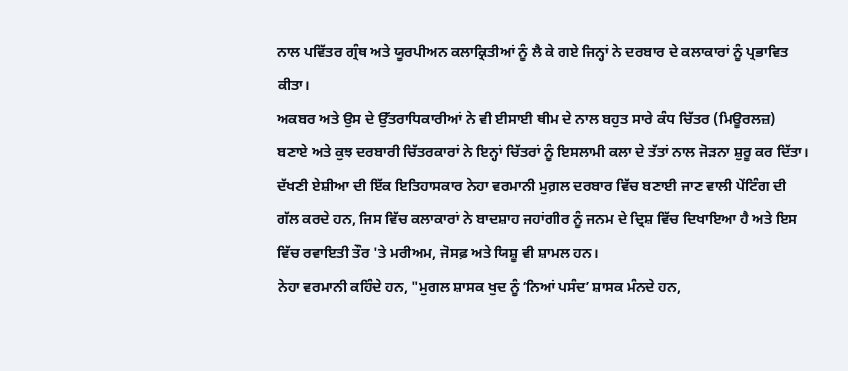ਨਾਲ ਪਵਿੱਤਰ ਗ੍ਰੰਥ ਅਤੇ ਯੂਰਪੀਅਨ ਕਲਾਕ੍ਰਿਤੀਆਂ ਨੂੰ ਲੈ ਕੇ ਗਏ ਜਿਨ੍ਹਾਂ ਨੇ ਦਰਬਾਰ ਦੇ ਕਲਾਕਾਰਾਂ ਨੂੰ ਪ੍ਰਭਾਵਿਤ ਕੀਤਾ।
ਅਕਬਰ ਅਤੇ ਉਸ ਦੇ ਉੱਤਰਾਧਿਕਾਰੀਆਂ ਨੇ ਵੀ ਈਸਾਈ ਥੀਮ ਦੇ ਨਾਲ ਬਹੁਤ ਸਾਰੇ ਕੰਧ ਚਿੱਤਰ (ਮਿਊਰਲਜ਼) ਬਣਾਏ ਅਤੇ ਕੁਝ ਦਰਬਾਰੀ ਚਿੱਤਰਕਾਰਾਂ ਨੇ ਇਨ੍ਹਾਂ ਚਿੱਤਰਾਂ ਨੂੰ ਇਸਲਾਮੀ ਕਲਾ ਦੇ ਤੱਤਾਂ ਨਾਲ ਜੋੜਨਾ ਸ਼ੁਰੂ ਕਰ ਦਿੱਤਾ।
ਦੱਖਣੀ ਏਸ਼ੀਆ ਦੀ ਇੱਕ ਇਤਿਹਾਸਕਾਰ ਨੇਹਾ ਵਰਮਾਨੀ ਮੁਗ਼ਲ ਦਰਬਾਰ ਵਿੱਚ ਬਣਾਈ ਜਾਣ ਵਾਲੀ ਪੇਂਟਿੰਗ ਦੀ ਗੱਲ ਕਰਦੇ ਹਨ, ਜਿਸ ਵਿੱਚ ਕਲਾਕਾਰਾਂ ਨੇ ਬਾਦਸ਼ਾਹ ਜਹਾਂਗੀਰ ਨੂੰ ਜਨਮ ਦੇ ਦ੍ਰਿਸ਼ ਵਿੱਚ ਦਿਖਾਇਆ ਹੈ ਅਤੇ ਇਸ ਵਿੱਚ ਰਵਾਇਤੀ ਤੌਰ 'ਤੇ ਮਰੀਅਮ, ਜੋਸਫ਼ ਅਤੇ ਯਿਸ਼ੂ ਵੀ ਸ਼ਾਮਲ ਹਨ।
ਨੇਹਾ ਵਰਮਾਨੀ ਕਹਿੰਦੇ ਹਨ, "ਮੁਗਲ ਸ਼ਾਸਕ ਖੁਦ ਨੂੰ ʻਨਿਆਂ ਪਸੰਦʼ ਸ਼ਾਸਕ ਮੰਨਦੇ ਹਨ,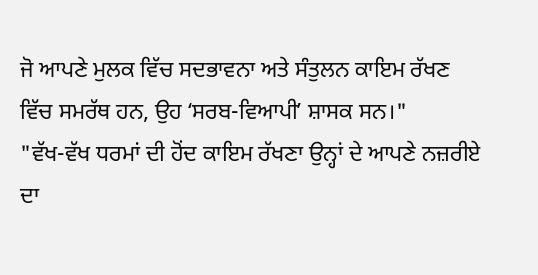ਜੋ ਆਪਣੇ ਮੁਲਕ ਵਿੱਚ ਸਦਭਾਵਨਾ ਅਤੇ ਸੰਤੁਲਨ ਕਾਇਮ ਰੱਖਣ ਵਿੱਚ ਸਮਰੱਥ ਹਨ, ਉਹ ʻਸਰਬ-ਵਿਆਪੀʼ ਸ਼ਾਸਕ ਸਨ।"
"ਵੱਖ-ਵੱਖ ਧਰਮਾਂ ਦੀ ਹੋਂਦ ਕਾਇਮ ਰੱਖਣਾ ਉਨ੍ਹਾਂ ਦੇ ਆਪਣੇ ਨਜ਼ਰੀਏ ਦਾ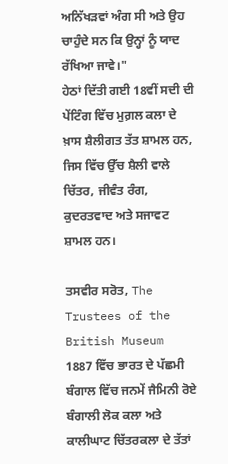ਅਨਿੱਖੜਵਾਂ ਅੰਗ ਸੀ ਅਤੇ ਉਹ ਚਾਹੁੰਦੇ ਸਨ ਕਿ ਉਨ੍ਹਾਂ ਨੂੰ ਯਾਦ ਰੱਖਿਆ ਜਾਵੇ।"
ਹੇਠਾਂ ਦਿੱਤੀ ਗਈ 18ਵੀਂ ਸਦੀ ਦੀ ਪੇਂਟਿੰਗ ਵਿੱਚ ਮੁਗ਼ਲ ਕਲਾ ਦੇ ਖ਼ਾਸ ਸ਼ੈਲੀਗਤ ਤੱਤ ਸ਼ਾਮਲ ਹਨ, ਜਿਸ ਵਿੱਚ ਉੱਚ ਸ਼ੈਲੀ ਵਾਲੇ ਚਿੱਤਰ, ਜੀਵੰਤ ਰੰਗ, ਕੁਦਰਤਵਾਦ ਅਤੇ ਸਜਾਵਟ ਸ਼ਾਮਲ ਹਨ।

ਤਸਵੀਰ ਸਰੋਤ, The Trustees of the British Museum
1887 ਵਿੱਚ ਭਾਰਤ ਦੇ ਪੱਛਮੀ ਬੰਗਾਲ ਵਿੱਚ ਜਨਮੇਂ ਜੈਮਿਨੀ ਰੋਏ ਬੰਗਾਲੀ ਲੋਕ ਕਲਾ ਅਤੇ ਕਾਲੀਘਾਟ ਚਿੱਤਰਕਲਾ ਦੇ ਤੱਤਾਂ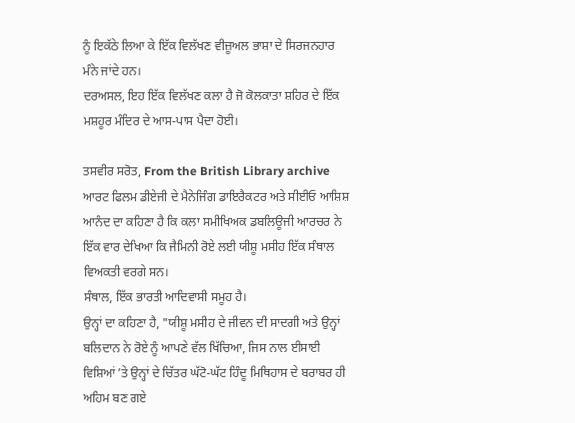ਨੂੰ ਇਕੱਠੇ ਲਿਆ ਕੇ ਇੱਕ ਵਿਲੱਖਣ ਵੀਜ਼ੂਅਲ ਭਾਸ਼ਾ ਦੇ ਸਿਰਜਨਹਾਰ ਮੰਨੇ ਜਾਂਦੇ ਹਨ।
ਦਰਅਸਲ, ਇਹ ਇੱਕ ਵਿਲੱਖਣ ਕਲਾ ਹੈ ਜੋ ਕੋਲਕਾਤਾ ਸ਼ਹਿਰ ਦੇ ਇੱਕ ਮਸ਼ਹੂਰ ਮੰਦਿਰ ਦੇ ਆਸ-ਪਾਸ ਪੈਦਾ ਹੋਈ।

ਤਸਵੀਰ ਸਰੋਤ, From the British Library archive
ਆਰਟ ਫਿਲਮ ਡੀਏਜੀ ਦੇ ਮੈਨੇਜਿੰਗ ਡਾਇਰੈਕਟਰ ਅਤੇ ਸੀਈਓ ਆਸ਼ਿਸ਼ ਆਨੰਦ ਦਾ ਕਹਿਣਾ ਹੈ ਕਿ ਕਲਾ ਸਮੀਖਿਅਕ ਡਬਲਿਊਜੀ ਆਰਚਰ ਨੇ ਇੱਕ ਵਾਰ ਦੇਖਿਆ ਕਿ ਜੈਮਿਨੀ ਰੋਏ ਲਈ ਯੀਸ਼ੂ ਮਸੀਹ ਇੱਕ ਸੰਥਾਲ ਵਿਅਕਤੀ ਵਰਗੇ ਸਨ।
ਸੰਥਾਲ, ਇੱਕ ਭਾਰਤੀ ਆਦਿਵਾਸੀ ਸਮੂਹ ਹੈ।
ਉਨ੍ਹਾਂ ਦਾ ਕਹਿਣਾ ਹੈ, "ਯੀਸ਼ੂ ਮਸੀਹ ਦੇ ਜੀਵਨ ਦੀ ਸਾਦਗੀ ਅਤੇ ਉਨ੍ਹਾਂ ਬਲਿਦਾਨ ਨੇ ਰੋਏ ਨੂੰ ਆਪਣੇ ਵੱਲ ਖਿੱਚਿਆ, ਜਿਸ ਨਾਲ ਈਸਾਈ ਵਿਸ਼ਿਆਂ ʼਤੇ ਉਨ੍ਹਾਂ ਦੇ ਚਿੱਤਰ ਘੱਟੋ-ਘੱਟ ਹਿੰਦੂ ਮਿਥਿਹਾਸ ਦੇ ਬਰਾਬਰ ਹੀ ਅਹਿਮ ਬਣ ਗਏ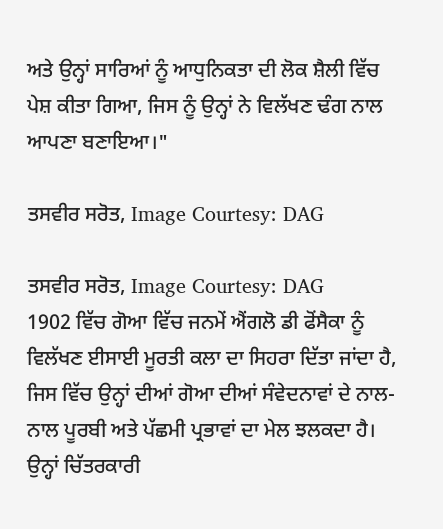ਅਤੇ ਉਨ੍ਹਾਂ ਸਾਰਿਆਂ ਨੂੰ ਆਧੁਨਿਕਤਾ ਦੀ ਲੋਕ ਸ਼ੈਲੀ ਵਿੱਚ ਪੇਸ਼ ਕੀਤਾ ਗਿਆ, ਜਿਸ ਨੂੰ ਉਨ੍ਹਾਂ ਨੇ ਵਿਲੱਖਣ ਢੰਗ ਨਾਲ ਆਪਣਾ ਬਣਾਇਆ।"

ਤਸਵੀਰ ਸਰੋਤ, Image Courtesy: DAG

ਤਸਵੀਰ ਸਰੋਤ, Image Courtesy: DAG
1902 ਵਿੱਚ ਗੋਆ ਵਿੱਚ ਜਨਮੇਂ ਐਂਗਲੋ ਡੀ ਫੋਂਸੈਕਾ ਨੂੰ ਵਿਲੱਖਣ ਈਸਾਈ ਮੂਰਤੀ ਕਲਾ ਦਾ ਸਿਹਰਾ ਦਿੱਤਾ ਜਾਂਦਾ ਹੈ, ਜਿਸ ਵਿੱਚ ਉਨ੍ਹਾਂ ਦੀਆਂ ਗੋਆ ਦੀਆਂ ਸੰਵੇਦਨਾਵਾਂ ਦੇ ਨਾਲ-ਨਾਲ ਪੂਰਬੀ ਅਤੇ ਪੱਛਮੀ ਪ੍ਰਭਾਵਾਂ ਦਾ ਮੇਲ ਝਲਕਦਾ ਹੈ।
ਉਨ੍ਹਾਂ ਚਿੱਤਰਕਾਰੀ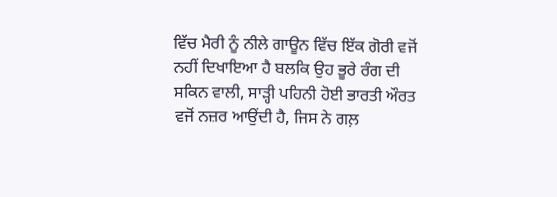ਵਿੱਚ ਮੈਰੀ ਨੂੰ ਨੀਲੇ ਗਾਊਨ ਵਿੱਚ ਇੱਕ ਗੋਰੀ ਵਜੋਂ ਨਹੀਂ ਦਿਖਾਇਆ ਹੈ ਬਲਕਿ ਉਹ ਭੂਰੇ ਰੰਗ ਦੀ ਸਕਿਨ ਵਾਲੀ, ਸਾੜ੍ਹੀ ਪਹਿਨੀ ਹੋਈ ਭਾਰਤੀ ਔਰਤ ਵਜੋਂ ਨਜ਼ਰ ਆਉਂਦੀ ਹੈ, ਜਿਸ ਨੇ ਗਲ਼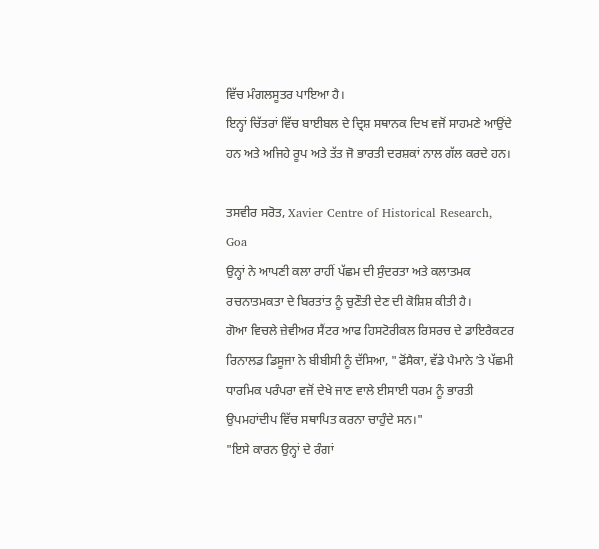ਵਿੱਚ ਮੰਗਲਸੂਤਰ ਪਾਇਆ ਹੈ।
ਇਨ੍ਹਾਂ ਚਿੱਤਰਾਂ ਵਿੱਚ ਬਾਈਬਲ ਦੇ ਦ੍ਰਿਸ਼ ਸਥਾਨਕ ਦਿਖ ਵਜੋਂ ਸਾਹਮਣੇ ਆਉਂਦੇ ਹਨ ਅਤੇ ਅਜਿਹੇ ਰੂਪ ਅਤੇ ਤੱਤ ਜੋ ਭਾਰਤੀ ਦਰਸ਼ਕਾਂ ਨਾਲ ਗੱਲ ਕਰਦੇ ਹਨ।

ਤਸਵੀਰ ਸਰੋਤ, Xavier Centre of Historical Research, Goa
ਉਨ੍ਹਾਂ ਨੇ ਆਪਣੀ ਕਲਾ ਰਾਹੀਂ ਪੱਛਮ ਦੀ ਸੁੰਦਰਤਾ ਅਤੇ ਕਲਾਤਮਕ ਰਚਨਾਤਮਕਤਾ ਦੇ ਬਿਰਤਾਂਤ ਨੂੰ ਚੁਣੌਤੀ ਦੇਣ ਦੀ ਕੋਸ਼ਿਸ਼ ਕੀਤੀ ਹੈ।
ਗੋਆ ਵਿਚਲੇ ਜ਼ੇਵੀਅਰ ਸੈਂਟਰ ਆਫ ਹਿਸਟੋਰੀਕਲ ਰਿਸਰਚ ਦੇ ਡਾਇਰੈਕਟਰ ਰਿਨਾਲਡ ਡਿਸੂਜਾ ਨੇ ਬੀਬੀਸੀ ਨੂੰ ਦੱਸਿਆ, "ਫੋਂਸੈਕਾ, ਵੱਡੇ ਪੈਮਾਨੇ ʼਤੇ ਪੱਛਮੀ ਧਾਰਮਿਕ ਪਰੰਪਰਾ ਵਜੋਂ ਦੇਖੇ ਜਾਣ ਵਾਲੇ ਈਸਾਈ ਧਰਮ ਨੂੰ ਭਾਰਤੀ ਉਪਮਹਾਂਦੀਪ ਵਿੱਚ ਸਥਾਪਿਤ ਕਰਨਾ ਚਾਹੁੰਦੇ ਸਨ।"
"ਇਸੇ ਕਾਰਨ ਉਨ੍ਹਾਂ ਦੇ ਰੰਗਾਂ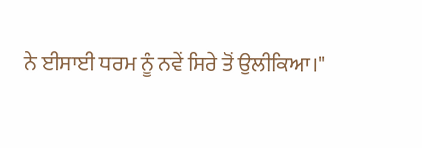ਨੇ ਈਸਾਈ ਧਰਮ ਨੂੰ ਨਵੇਂ ਸਿਰੇ ਤੋਂ ਉਲੀਕਿਆ।"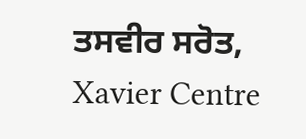ਤਸਵੀਰ ਸਰੋਤ, Xavier Centre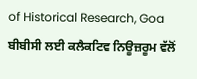of Historical Research, Goa
ਬੀਬੀਸੀ ਲਈ ਕਲੈਕਟਿਵ ਨਿਊਜ਼ਰੂਮ ਵੱਲੋਂ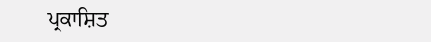ਪ੍ਰਕਾਸ਼ਿਤ